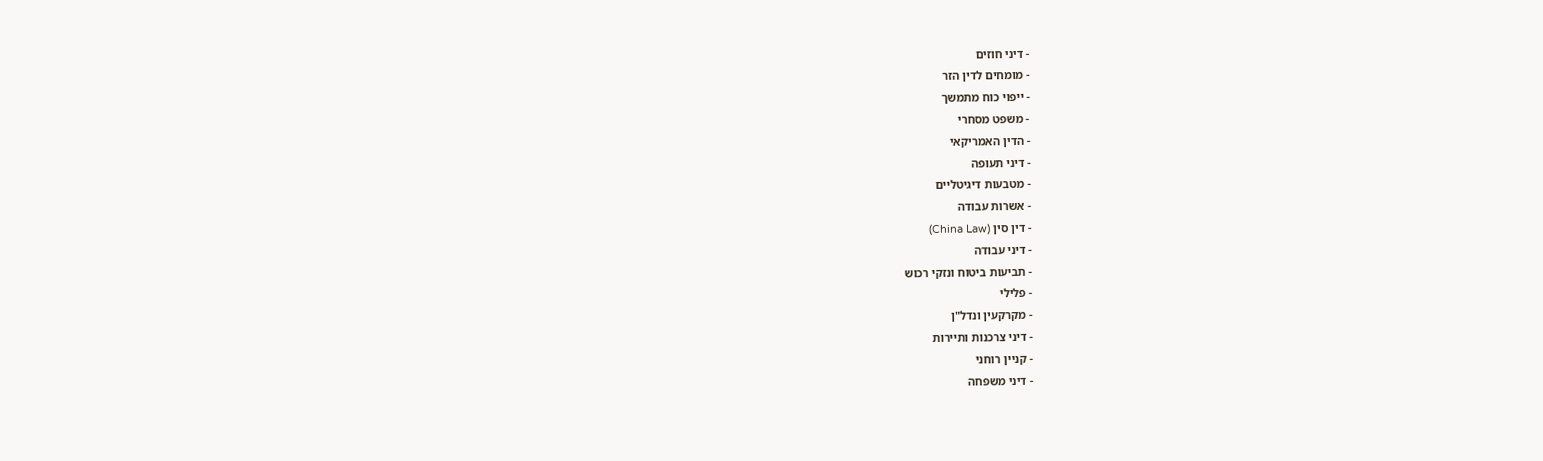- דיני חוזים
- מומחים לדין הזר
- ייפוי כוח מתמשך
- משפט מסחרי
- הדין האמריקאי
- דיני תעופה
- מטבעות דיגיטליים
- אשרות עבודה
- דין סין (China Law)
- דיני עבודה
- תביעות ביטוח ונזקי רכוש
- פלילי
- מקרקעין ונדל"ן
- דיני צרכנות ותיירות
- קניין רוחני
- דיני משפחה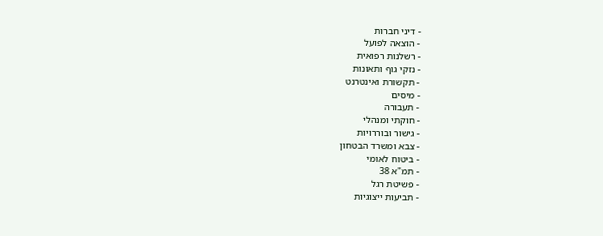- דיני חברות
- הוצאה לפועל
- רשלנות רפואית
- נזקי גוף ותאונות
- תקשורת ואינטרנט
- מיסים
- תעבורה
- חוקתי ומנהלי
- גישור ובוררויות
- צבא ומשרד הבטחון
- ביטוח לאומי
- תמ"א 38
- פשיטת רגל
- תביעות ייצוגיות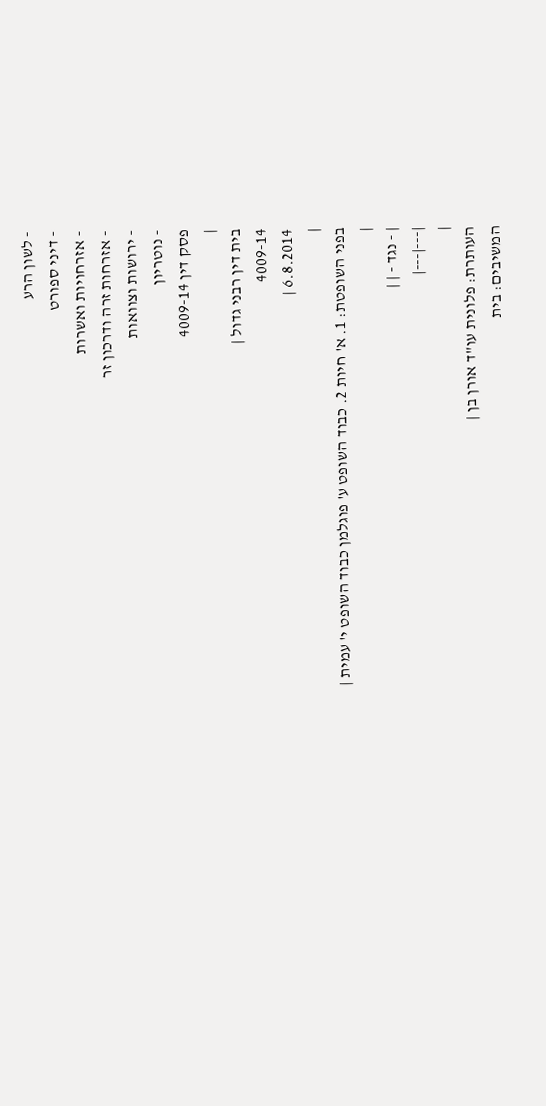- לשון הרע
- דיני ספורט
- אזרחויות ואשרות
- אזרחות זרה ודרכון זר
- ירושות וצוואות
- נוטריון
פסק דין 4009-14
|
בית דין רבני גדול |
4009-14
6.8.2014 |
|
בפני השופטת: 1. א' חיות 2. כבוד השופט ע' פוגלמן כבוד השופט י' עמית |
|
| - נגד - | |
|---|---|
|
העותרת: פלונית עו"ד אורן בן |
המשיבים: בית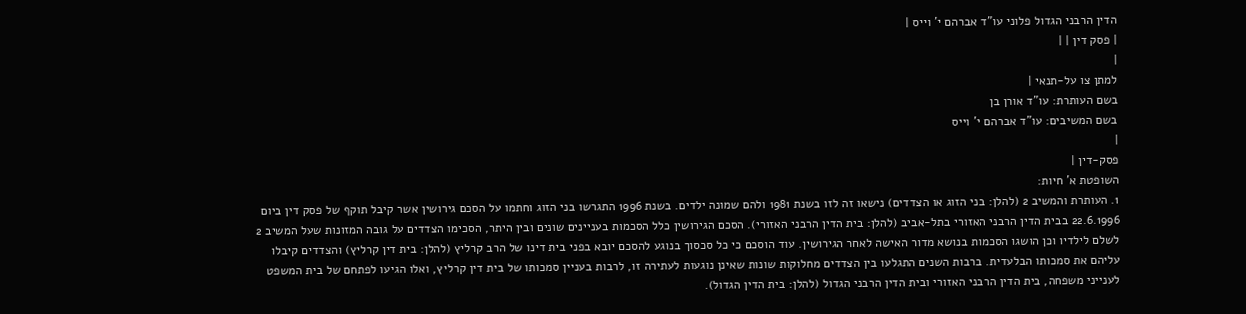הדין הרבני הגדול פלוני עו"ד אברהם י' וייס |
| פסק דין | |
|
למתן צו על-תנאי |
בשם העותרת: עו"ד אורן בן
בשם המשיבים: עו"ד אברהם י' וייס
|
פסק-דין |
השופטת א' חיות:
1. העותרת והמשיב 2 (להלן: בני הזוג או הצדדים) נישאו זה לזו בשנת 1981 ולהם שמונה ילדים. בשנת 1996 התגרשו בני הזוג וחתמו על הסכם גירושין אשר קיבל תוקף של פסק דין ביום 22.6.1996 בבית הדין הרבני האזורי בתל-אביב (להלן: בית הדין הרבני האזורי). הסכם הגירושין כלל הסכמות בעניינים שונים ובין היתר, הסכימו הצדדים על גובה המזונות שעל המשיב 2 לשלם לילדיו וכן הושגו הסכמות בנושא מדור האישה לאחר הגירושין. עוד הוסכם כי כל סכסוך בנוגע להסכם יובא בפני בית דינו של הרב קרליץ (להלן: בית דין קרליץ) והצדדים קיבלו עליהם את סמכותו הבלעדית. ברבות השנים התגלעו בין הצדדים מחלוקות שונות שאינן נוגעות לעתירה זו, לרבות בעניין סמכותו של בית דין קרליץ, ואלו הגיעו לפתחם של בית המשפט לענייני משפחה, בית הדין הרבני האזורי ובית הדין הרבני הגדול (להלן: בית הדין הגדול).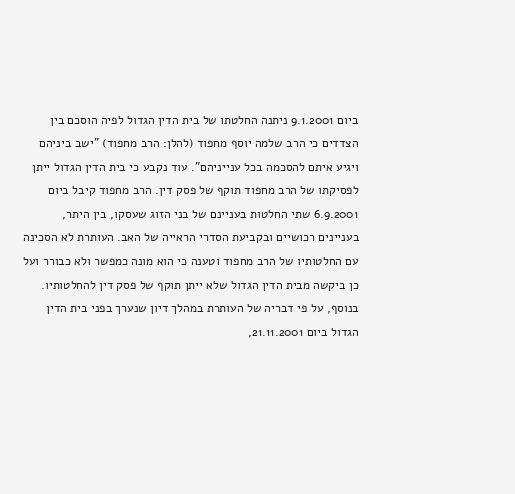ביום 9.1.2001 ניתנה החלטתו של בית הדין הגדול לפיה הוסכם בין הצדדים כי הרב שלמה יוסף מחפוד (להלן: הרב מחפוד) "ישב ביניהם ויגיע איתם להסכמה בכל ענייניהם". עוד נקבע כי בית הדין הגדול ייתן לפסיקתו של הרב מחפוד תוקף של פסק דין. הרב מחפוד קיבל ביום 6.9.2001 שתי החלטות בעניינם של בני הזוג שעסקו, בין היתר, בעניינים רכושיים ובקביעת הסדרי הראייה של האב. העותרת לא הסכינה עם החלטותיו של הרב מחפוד וטענה כי הוא מונה כמפשר ולא כבורר ועל כן ביקשה מבית הדין הגדול שלא ייתן תוקף של פסק דין להחלטותיו. בנוסף, על פי דבריה של העותרת במהלך דיון שנערך בפני בית הדין הגדול ביום 21.11.2001,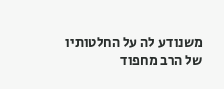משנודע לה על החלטותיו של הרב מחפוד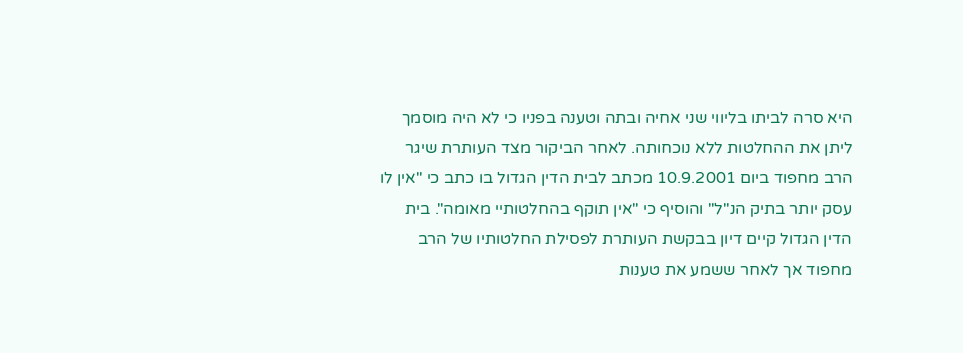היא סרה לביתו בליווי שני אחיה ובתה וטענה בפניו כי לא היה מוסמך ליתן את ההחלטות ללא נוכחותה. לאחר הביקור מצד העותרת שיגר הרב מחפוד ביום 10.9.2001 מכתב לבית הדין הגדול בו כתב כי "אין לו עסק יותר בתיק הנ"ל" והוסיף כי "אין תוקף בהחלטותיי מאומה". בית הדין הגדול קיים דיון בבקשת העותרת לפסילת החלטותיו של הרב מחפוד אך לאחר ששמע את טענות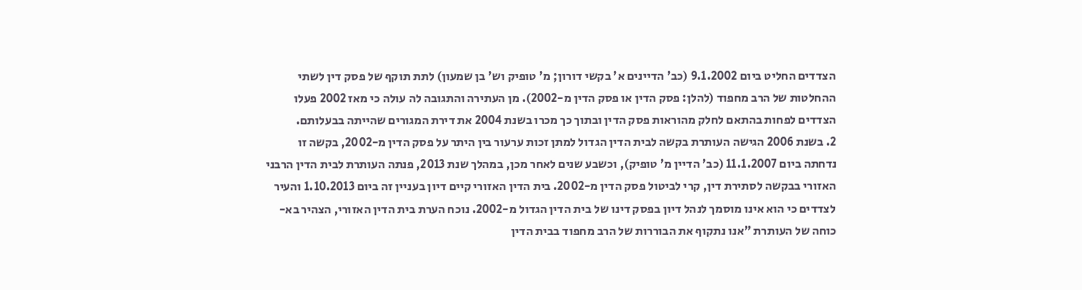הצדדים החליט ביום 9.1.2002 (כב' הדיינים א' בקשי דורון; מ' טופיק וש' בן שמעון) לתת תוקף של פסק דין לשתי ההחלטות של הרב מחפוד (להלן: פסק הדין או פסק הדין מ-2002). מן העתירה והתגובה לה עולה כי מאז 2002 פעלו הצדדים לפחות בהתאם לחלק מהוראות פסק הדין ובתוך כך מכרו בשנת 2004 את דירת המגורים שהייתה בבעלותם.
2. בשנת 2006 הגישה העותרת בקשה לבית הדין הגדול למתן זכות ערעור בין היתר על פסק הדין מ-2002, בקשה זו נדחתה ביום 11.1.2007 (כב' הדיין מ' טופיק), וכשבע שנים לאחר מכן, במהלך שנת 2013, פנתה העותרת לבית הדין הרבני האזורי בבקשה לסתירת דין, קרי לביטול פסק הדין מ-2002. בית הדין האזורי קיים דיון בעניין זה ביום 1.10.2013 והעיר לצדדים כי הוא אינו מוסמך לנהל דיון בפסק דינו של בית הדין הגדול מ-2002. נוכח הערת בית הדין האזורי, הצהיר בא-כוחה של העותרת "אנו נתקוף את הבוררות של הרב מחפוד בבית הדין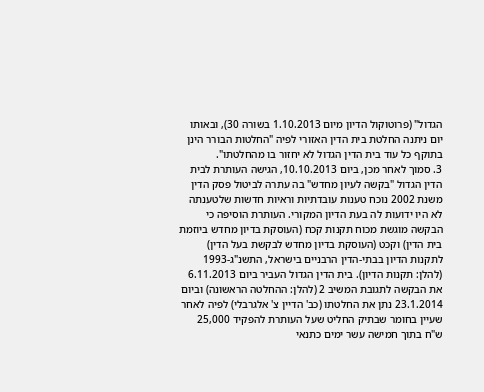הגדול" (פרוטוקול הדיון מיום 1.10.2013 בשורה 30), ובאותו יום ניתנה החלטת בית הדין האזורי לפיה "החלטות הבורר הינן בתוקף כל עוד בית הדין הגדול לא יחזור בו מהחלטתו".
3. סמוך לאחר מכן, ביום 10.10.2013, הגישה העותרת לבית הדין הגדול "בקשה לעיון מחדש" בה עתרה לביטול פסק הדין משנת 2002 נוכח טענות עובדתיות וראיות חדשות שלטענתה לא היו ידועות לה בעת הדיון המקורי. העותרת הוסיפה כי הבקשה מוגשת מכוח תקנות קכח (העוסקת בדיון מחדש ביוזמת בית הדין) וקכט (העוסקת בדיון מחדש לבקשת בעל הדין) לתקנות הדיון בבתי-הדין הרבניים בישראל, התשנ"ג-1993 (להלן: תקנות הדיון). בית הדין הגדול העביר ביום 6.11.2013 את הבקשה לתגובת המשיב 2 (להלן: ההחלטה הראשונה) וביום 23.1.2014 נתן את החלטתו (כב' הדיין צ' אלגרבלי) לפיה לאחר שעיין בחומר שבתיק החליט שעל העותרת להפקיד 25,000 ש"ח בתוך חמישה עשר ימים כתנאי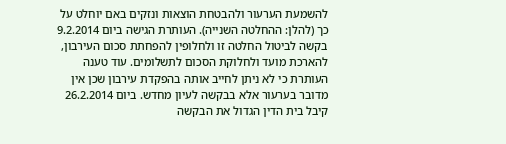להשמעת הערעור ולהבטחת הוצאות ונזקים באם יוחלט על כך (להלן: ההחלטה השנייה). העותרת הגישה ביום 9.2.2014 בקשה לביטול החלטה זו ולחלופין להפחתת סכום העירבון, להארכת מועד ולחלוקת הסכום לתשלומים. עוד טענה העותרת כי לא ניתן לחייב אותה בהפקדת עירבון שכן אין מדובר בערעור אלא בבקשה לעיון מחדש. ביום 26.2.2014 קיבל בית הדין הגדול את הבקשה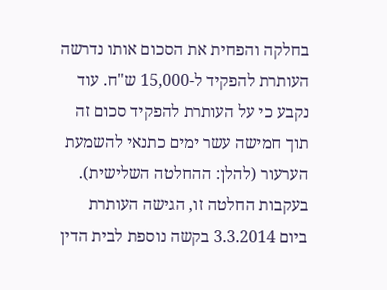בחלקה והפחית את הסכום אותו נדרשה העותרת להפקיד ל-15,000 ש"ח. עוד נקבע כי על העותרת להפקיד סכום זה תוך חמישה עשר ימים כתנאי להשמעת הערעור (להלן: ההחלטה השלישית). בעקבות החלטה זו, הגישה העותרת ביום 3.3.2014 בקשה נוספת לבית הדין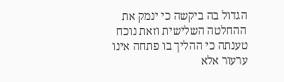הגדול בה ביקשה כי ינמק את ההחלטה השלישית וזאת נוכח טענתה כי ההליך בו פתחה אינו ערעור אלא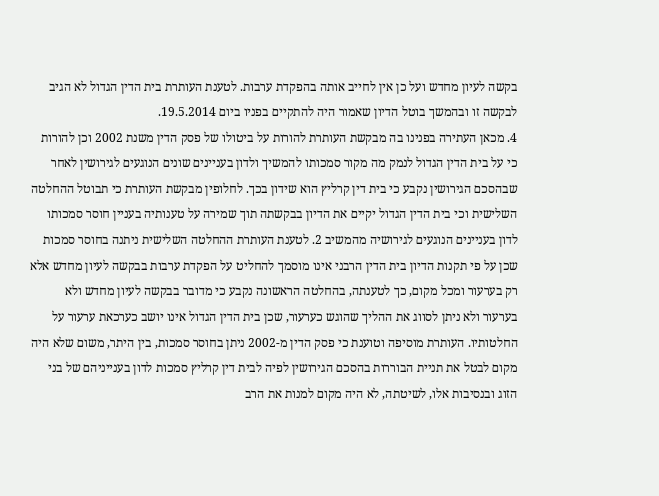בקשה לעיון מחדש ועל כן אין לחייב אותה בהפקדת ערבות. לטענת העותרת בית הדין הגדול לא הגיב לבקשה זו ובהמשך בוטל הדיון שאמור היה להתקיים בפניו ביום 19.5.2014.
4. מכאן העתירה בפנינו בה מבקשת העותרת להורות על ביטולו של פסק הדין משנת 2002 וכן להורות כי על בית הדין הגדול לנמק מה מקור סמכותו להמשיך ולדון בעניינים שונים הנוגעים לגירושין לאחר שבהסכם הגירושין נקבע כי בית דין קרליץ הוא שידון בכך. לחלופין מבקשת העותרת כי תבוטל ההחלטה השלישית וכי בית הדין הגדול יקיים את הדיון בבקשתה תוך שמירה על טענותיה בעניין חוסר סמכותו לדון בעניינים הנוגעים לגירושיה מהמשיב 2. לטענת העותרת ההחלטה השלישית ניתנה בחוסר סמכות שכן על פי תקנות הדיון בית הדין הרבני אינו מוסמך להחליט על הפקדת ערבות בבקשה לעיון מחדש אלא רק בערעור ומכל מקום, כך לטענתה, בהחלטה הראשונה נקבע כי מדובר בבקשה לעיון מחדש ולא בערעור ולא ניתן לסווג את ההליך שהוגש כערעור, שכן בית הדין הגדול אינו יושב כערכאת ערעור על החלטותיו. העותרת מוסיפה וטוענת כי פסק הדין מ-2002 ניתן בחוסר סמכות, בין היתר, משום שלא היה מקום לבטל את תניית הבוררות בהסכם הגירושין לפיה לבית דין קרליץ סמכות לדון בענייניהם של בני הזוג ובנסיבות אלו, לשיטתה, לא היה מקום למנות את הרב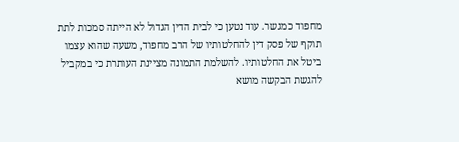מחפוד כמגשר. עוד נטען כי לבית הדין הגדול לא הייתה סמכות לתת תוקף של פסק דין להחלטותיו של הרב מחפוד, משעה שהוא עצמו ביטל את החלטותיו. להשלמת התמונה מציינת העותרת כי במקביל להגשת הבקשה מושא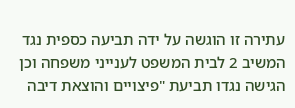עתירה זו הוגשה על ידה תביעה כספית נגד המשיב 2 לבית המשפט לענייני משפחה וכן הגישה נגדו תביעת "פיצויים והוצאת דיבה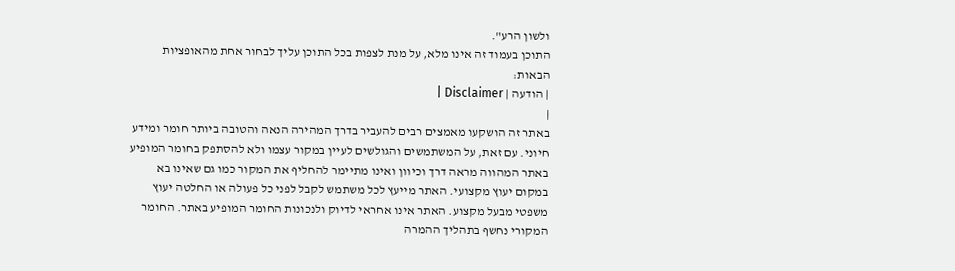ולשון הרע".
התוכן בעמוד זה אינו מלא, על מנת לצפות בכל התוכן עליך לבחור אחת מהאופציות הבאות:
| הודעה | Disclaimer |
|
באתר זה הושקעו מאמצים רבים להעביר בדרך המהירה הנאה והטובה ביותר חומר ומידע חיוני. עם זאת, על המשתמשים והגולשים לעיין במקור עצמו ולא להסתפק בחומר המופיע באתר המהווה מראה דרך וכיוון ואינו מתיימר להחליף את המקור כמו גם שאינו בא במקום יעוץ מקצועי. האתר מייעץ לכל משתמש לקבל לפני כל פעולה או החלטה יעוץ משפטי מבעל מקצוע. האתר אינו אחראי לדיוק ולנכונות החומר המופיע באתר. החומר המקורי נחשף בתהליך ההמרה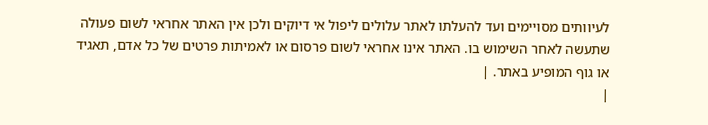לעיוותים מסויימים ועד להעלתו לאתר עלולים ליפול אי דיוקים ולכן אין האתר אחראי לשום פעולה שתעשה לאחר השימוש בו. האתר אינו אחראי לשום פרסום או לאמיתות פרטים של כל אדם, תאגיד או גוף המופיע באתר. |
|